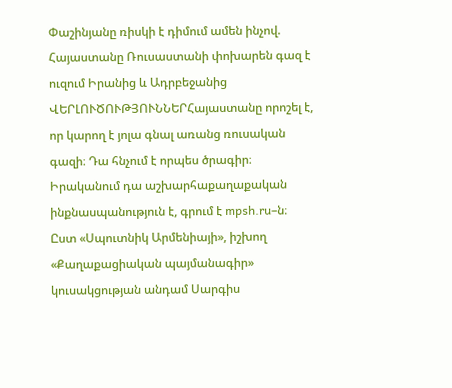Փաշինյանը ռիսկի է դիմում ամեն ինչով. Հայաստանը Ռուսաստանի փոխարեն գազ է ուզում Իրանից և Ադրբեջանից
ՎԵՐԼՈՒԾՈՒԹՅՈՒՆՆԵՐՀայաստանը որոշել է, որ կարող է յոլա գնալ առանց ռուսական գազի։ Դա հնչում է որպես ծրագիր։ Իրականում դա աշխարհաքաղաքական ինքնասպանություն է, գրում է mpsh.ru–ն։
Ըստ «Սպուտնիկ Արմենիայի», իշխող «Քաղաքացիական պայմանագիր» կուսակցության անդամ Սարգիս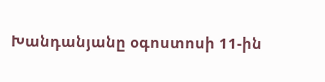Խանդանյանը օգոստոսի 11-ին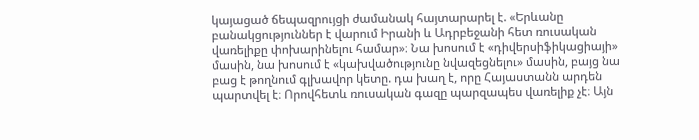կայացած ճեպազրույցի ժամանակ հայտարարել է. «Երևանը բանակցություններ է վարում Իրանի և Ադրբեջանի հետ ռուսական վառելիքը փոխարինելու համար»։ Նա խոսում է «դիվերսիֆիկացիայի» մասին, նա խոսում է «կախվածությունը նվազեցնելու» մասին, բայց նա բաց է թողնում գլխավոր կետը. դա խաղ է, որը Հայաստանն արդեն պարտվել է։ Որովհետև ռուսական գազը պարզապես վառելիք չէ։ Այն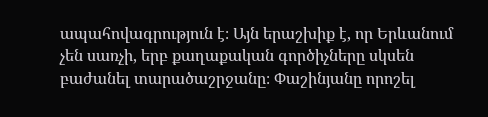ապահովագրություն է։ Այն երաշխիք է, որ Երևանում չեն սառչի, երբ քաղաքական գործիչները սկսեն բաժանել տարածաշրջանը։ Փաշինյանը որոշել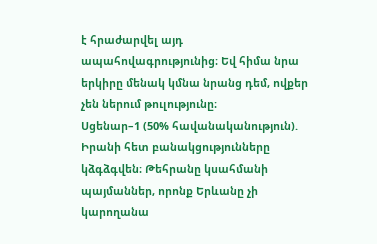է հրաժարվել այդ ապահովագրությունից։ Եվ հիմա նրա երկիրը մենակ կմնա նրանց դեմ, ովքեր չեն ներում թուլությունը։
Սցենար–1 (50% հավանականություն). Իրանի հետ բանակցությունները կձգձգվեն։ Թեհրանը կսահմանի պայմաններ, որոնք Երևանը չի կարողանա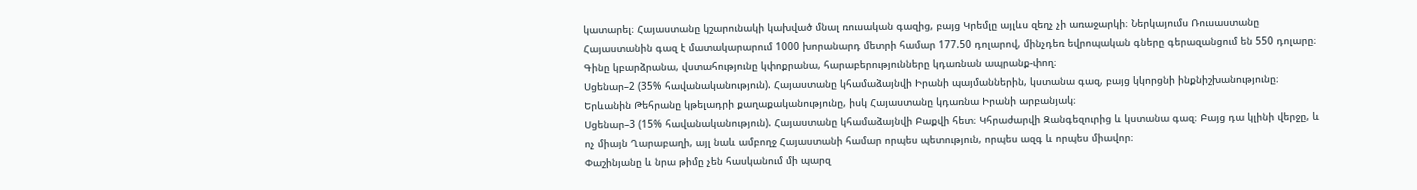կատարել։ Հայաստանը կշարունակի կախված մնալ ռուսական գազից, բայց Կրեմլը այլևս զեղչ չի առաջարկի։ Ներկայումս Ռուսաստանը Հայաստանին գազ է մատակարարում 1000 խորանարդ մետրի համար 177.50 դոլարով, մինչդեռ եվրոպական գները գերազանցում են 550 դոլարը։ Գինը կբարձրանա, վստահությունը կփոքրանա, հարաբերությունները կդառնան ապրանք-փող։
Սցենար–2 (35% հավանականություն). Հայաստանը կհամաձայնվի Իրանի պայմաններին, կստանա գազ, բայց կկորցնի ինքնիշխանությունը։ Երևանին Թեհրանը կթելադրի քաղաքականությունը, իսկ Հայաստանը կդառնա Իրանի արբանյակ։
Սցենար–3 (15% հավանականություն). Հայաստանը կհամաձայնվի Բաքվի հետ։ Կհրաժարվի Զանգեզուրից և կստանա գազ։ Բայց դա կլինի վերջը, և ոչ միայն Ղարաբաղի, այլ նաև ամբողջ Հայաստանի համար որպես պետություն, որպես ազգ և որպես միավոր։
Փաշինյանը և նրա թիմը չեն հասկանում մի պարզ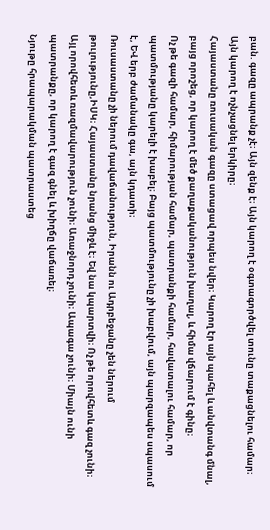բան. գազը ապրանք չէ։ Այն զենք է։ Այն կարող է օգտագործվել տունը տաքացնելու համար։ Այն կարող է ոչնչացնել երկիրը։
Հայաստանը ռուսական գազը ստացավ որպես նվեր։ Կարող էր այն պահել և անվտանգ մնալ, բայց որոշեց, որ կարող է մեծ քաղաքականություն խաղալ, և հիմա վճարում է գինը։
Ոչ թե գազի համար, հիմարության համար, պատրանքի համար, հավատալու համար, որ պատմությանը կարելի է խաբել։ Բայց պատմությունը չի խաբվում, այն պարզապես սպասում է, ԵՎ երբ ժամանակը գա, այն կդատի։
Ռուսաստանը չի ներում դավաճանություն, Իրանն ու Ադրբեջանը չեն ներում թուլությունը,ԻՍԿ։ Հայաստանը նրանց միջև է։ Եվ նա կպարտվի։ Ոչ թե որովհետև գազ չունի։ Այլ որովհետև ռազմավարություն չունի։ Առաջնորդ չունի։ Ապագա չունի։ Միայն ունի պատրանքը, որ կարող է գազ գնել և խիղճը վաճառել։
Նյութը հրապարակման պատրաստեց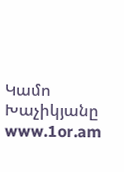Կամո Խաչիկյանը
www.1or.am